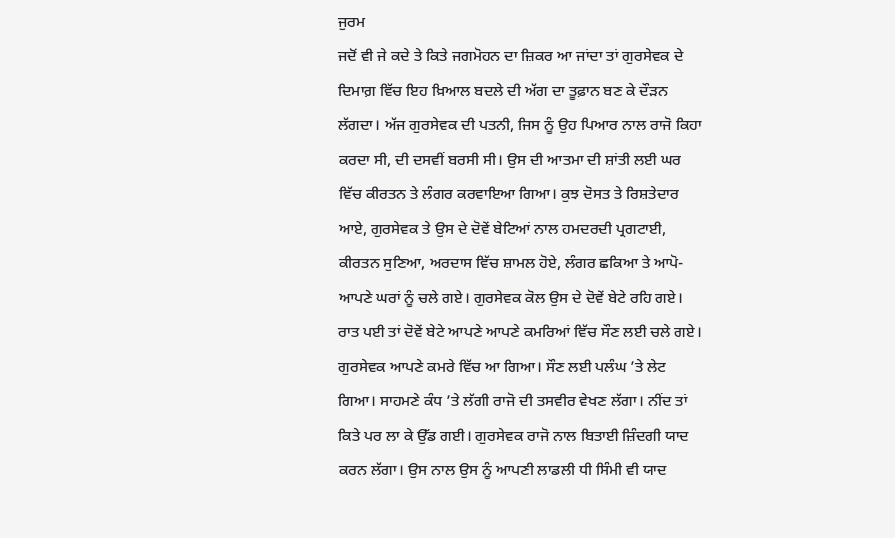ਜੁਰਮ
ਜਦੋਂ ਵੀ ਜੇ ਕਦੇ ਤੇ ਕਿਤੇ ਜਗਮੋਹਨ ਦਾ ਜ਼ਿਕਰ ਆ ਜਾਂਦਾ ਤਾਂ ਗੁਰਸੇਵਕ ਦੇ ਦਿਮਾਗ਼ ਵਿੱਚ ਇਹ ਖ਼ਿਆਲ ਬਦਲੇ ਦੀ ਅੱਗ ਦਾ ਤੂਫ਼ਾਨ ਬਣ ਕੇ ਦੌੜਨ ਲੱਗਦਾ। ਅੱਜ ਗੁਰਸੇਵਕ ਦੀ ਪਤਨੀ, ਜਿਸ ਨੂੰ ਉਹ ਪਿਆਰ ਨਾਲ ਰਾਜੋ ਕਿਹਾ ਕਰਦਾ ਸੀ, ਦੀ ਦਸਵੀਂ ਬਰਸੀ ਸੀ। ਉਸ ਦੀ ਆਤਮਾ ਦੀ ਸ਼ਾਂਤੀ ਲਈ ਘਰ ਵਿੱਚ ਕੀਰਤਨ ਤੇ ਲੰਗਰ ਕਰਵਾਇਆ ਗਿਆ। ਕੁਝ ਦੋਸਤ ਤੇ ਰਿਸ਼ਤੇਦਾਰ ਆਏ, ਗੁਰਸੇਵਕ ਤੇ ਉਸ ਦੇ ਦੋਵੇਂ ਬੇਟਿਆਂ ਨਾਲ ਹਮਦਰਦੀ ਪ੍ਰਗਟਾਈ, ਕੀਰਤਨ ਸੁਣਿਆ, ਅਰਦਾਸ ਵਿੱਚ ਸ਼ਾਮਲ ਹੋਏ, ਲੰਗਰ ਛਕਿਆ ਤੇ ਆਪੋ-ਆਪਣੇ ਘਰਾਂ ਨੂੰ ਚਲੇ ਗਏ। ਗੁਰਸੇਵਕ ਕੋਲ ਉਸ ਦੇ ਦੋਵੇਂ ਬੇਟੇ ਰਹਿ ਗਏ। ਰਾਤ ਪਈ ਤਾਂ ਦੋਵੇਂ ਬੇਟੇ ਆਪਣੇ ਆਪਣੇ ਕਮਰਿਆਂ ਵਿੱਚ ਸੌਣ ਲਈ ਚਲੇ ਗਏ।
ਗੁਰਸੇਵਕ ਆਪਣੇ ਕਮਰੇ ਵਿੱਚ ਆ ਗਿਆ। ਸੌਣ ਲਈ ਪਲੰਘ ’ਤੇ ਲੇਟ ਗਿਆ। ਸਾਹਮਣੇ ਕੰਧ ’ਤੇ ਲੱਗੀ ਰਾਜੋ ਦੀ ਤਸਵੀਰ ਵੇਖਣ ਲੱਗਾ। ਨੀਂਦ ਤਾਂ ਕਿਤੇ ਪਰ ਲਾ ਕੇ ਉੱਡ ਗਈ। ਗੁਰਸੇਵਕ ਰਾਜੋ ਨਾਲ ਬਿਤਾਈ ਜ਼ਿੰਦਗੀ ਯਾਦ ਕਰਨ ਲੱਗਾ। ਉਸ ਨਾਲ ਉਸ ਨੂੰ ਆਪਣੀ ਲਾਡਲੀ ਧੀ ਸਿੰਮੀ ਵੀ ਯਾਦ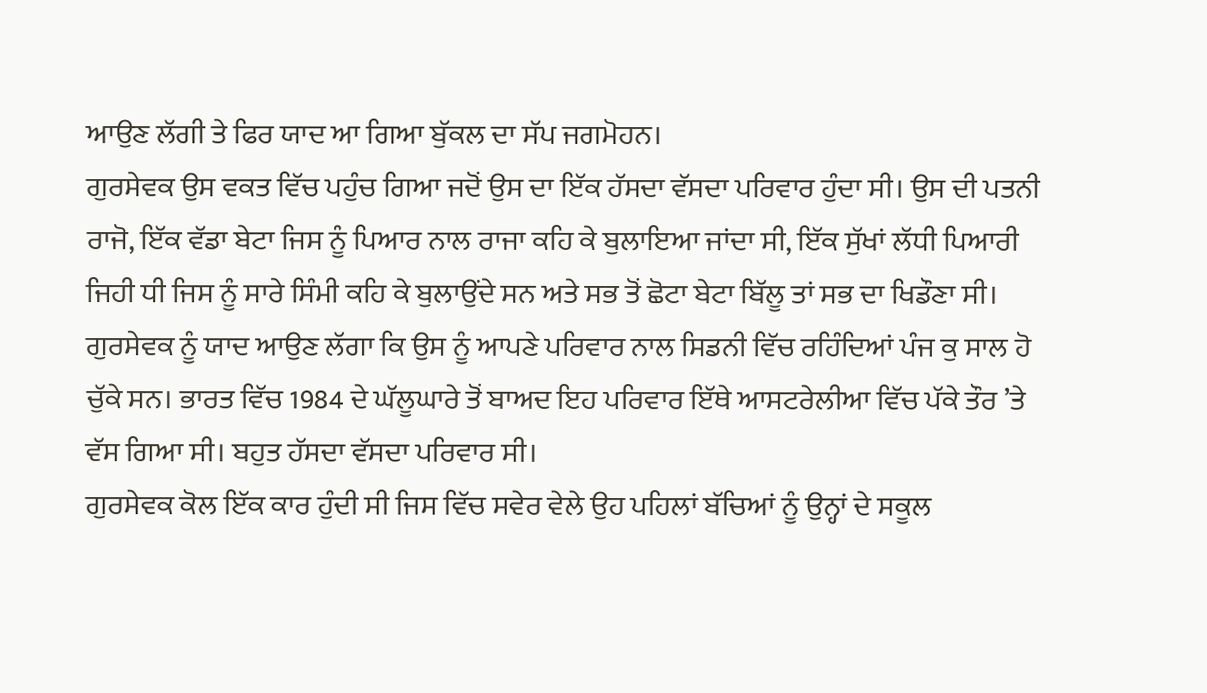ਆਉਣ ਲੱਗੀ ਤੇ ਫਿਰ ਯਾਦ ਆ ਗਿਆ ਬੁੱਕਲ ਦਾ ਸੱਪ ਜਗਮੋਹਨ।
ਗੁਰਸੇਵਕ ਉਸ ਵਕਤ ਵਿੱਚ ਪਹੁੰਚ ਗਿਆ ਜਦੋਂ ਉਸ ਦਾ ਇੱਕ ਹੱਸਦਾ ਵੱਸਦਾ ਪਰਿਵਾਰ ਹੁੰਦਾ ਸੀ। ਉਸ ਦੀ ਪਤਨੀ ਰਾਜੋ, ਇੱਕ ਵੱਡਾ ਬੇਟਾ ਜਿਸ ਨੂੰ ਪਿਆਰ ਨਾਲ ਰਾਜਾ ਕਹਿ ਕੇ ਬੁਲਾਇਆ ਜਾਂਦਾ ਸੀ, ਇੱਕ ਸੁੱਖਾਂ ਲੱਧੀ ਪਿਆਰੀ ਜਿਹੀ ਧੀ ਜਿਸ ਨੂੰ ਸਾਰੇ ਸਿੰਮੀ ਕਹਿ ਕੇ ਬੁਲਾਉਂਦੇ ਸਨ ਅਤੇ ਸਭ ਤੋਂ ਛੋਟਾ ਬੇਟਾ ਬਿੱਲੂ ਤਾਂ ਸਭ ਦਾ ਖਿਡੌਣਾ ਸੀ। ਗੁਰਸੇਵਕ ਨੂੰ ਯਾਦ ਆਉਣ ਲੱਗਾ ਕਿ ਉਸ ਨੂੰ ਆਪਣੇ ਪਰਿਵਾਰ ਨਾਲ ਸਿਡਨੀ ਵਿੱਚ ਰਹਿੰਦਿਆਂ ਪੰਜ ਕੁ ਸਾਲ ਹੋ ਚੁੱਕੇ ਸਨ। ਭਾਰਤ ਵਿੱਚ 1984 ਦੇ ਘੱਲੂਘਾਰੇ ਤੋਂ ਬਾਅਦ ਇਹ ਪਰਿਵਾਰ ਇੱਥੇ ਆਸਟਰੇਲੀਆ ਵਿੱਚ ਪੱਕੇ ਤੌਰ ’ਤੇ ਵੱਸ ਗਿਆ ਸੀ। ਬਹੁਤ ਹੱਸਦਾ ਵੱਸਦਾ ਪਰਿਵਾਰ ਸੀ।
ਗੁਰਸੇਵਕ ਕੋਲ ਇੱਕ ਕਾਰ ਹੁੰਦੀ ਸੀ ਜਿਸ ਵਿੱਚ ਸਵੇਰ ਵੇਲੇ ਉਹ ਪਹਿਲਾਂ ਬੱਚਿਆਂ ਨੂੰ ਉਨ੍ਹਾਂ ਦੇ ਸਕੂਲ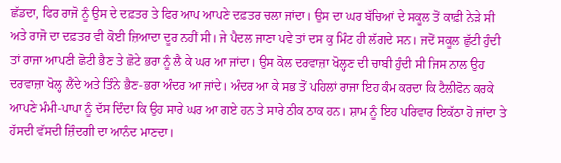ਛੱਡਦਾ, ਫਿਰ ਰਾਜੋ ਨੂੰ ਉਸ ਦੇ ਦਫ਼ਤਰ ਤੇ ਫਿਰ ਆਪ ਆਪਣੇ ਦਫ਼ਤਰ ਚਲਾ ਜਾਂਦਾ। ਉਸ ਦਾ ਘਰ ਬੱਚਿਆਂ ਦੇ ਸਕੂਲ ਤੋਂ ਕਾਫ਼ੀ ਨੇੜੇ ਸੀ ਅਤੇ ਰਾਜੋ ਦਾ ਦਫ਼ਤਰ ਵੀ ਕੋਈ ਜ਼ਿਆਦਾ ਦੂਰ ਨਹੀਂ ਸੀ। ਜੇ ਪੈਦਲ ਜਾਣਾ ਪਵੇ ਤਾਂ ਦਸ ਕੁ ਮਿੰਟ ਹੀ ਲੱਗਦੇ ਸਨ। ਜਦੋਂ ਸਕੂਲ ਛੁੱਟੀ ਹੁੰਦੀ ਤਾਂ ਰਾਜਾ ਆਪਣੀ ਛੋਟੀ ਭੈਣ ਤੇ ਛੋਟੇ ਭਰਾ ਨੂੰ ਲੈ ਕੇ ਘਰ ਆ ਜਾਂਦਾ। ਉਸ ਕੋਲ ਦਰਵਾਜ਼ਾ ਖੋਲ੍ਹਣ ਦੀ ਚਾਬੀ ਹੁੰਦੀ ਸੀ ਜਿਸ ਨਾਲ ਉਹ ਦਰਵਾਜ਼ਾ ਖੋਲ੍ਹ ਲੈਂਦੇ ਅਤੇ ਤਿੰਨੇ ਭੈਣ-ਭਰਾ ਅੰਦਰ ਆ ਜਾਂਦੇ। ਅੰਦਰ ਆ ਕੇ ਸਭ ਤੋਂ ਪਹਿਲਾਂ ਰਾਜਾ ਇਹ ਕੰਮ ਕਰਦਾ ਕਿ ਟੈਲੀਫੋਨ ਕਰਕੇ ਆਪਣੇ ਮੰਮੀ-ਪਾਪਾ ਨੂੰ ਦੱਸ ਦਿੰਦਾ ਕਿ ਉਹ ਸਾਰੇ ਘਰ ਆ ਗਏ ਹਨ ਤੇ ਸਾਰੇ ਠੀਕ ਠਾਕ ਹਨ। ਸ਼ਾਮ ਨੂੰ ਇਹ ਪਰਿਵਾਰ ਇਕੱਠਾ ਹੋ ਜਾਂਦਾ ਤੇ ਹੱਸਦੀ ਵੱਸਦੀ ਜ਼ਿੰਦਗੀ ਦਾ ਆਨੰਦ ਮਾਣਦਾ।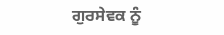ਗੁਰਸੇਵਕ ਨੂੰ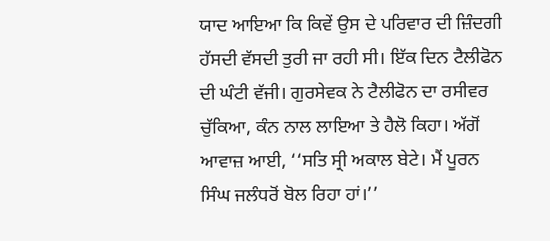ਯਾਦ ਆਇਆ ਕਿ ਕਿਵੇਂ ਉਸ ਦੇ ਪਰਿਵਾਰ ਦੀ ਜ਼ਿੰਦਗੀ ਹੱਸਦੀ ਵੱਸਦੀ ਤੁਰੀ ਜਾ ਰਹੀ ਸੀ। ਇੱਕ ਦਿਨ ਟੈਲੀਫੋਨ ਦੀ ਘੰਟੀ ਵੱਜੀ। ਗੁਰਸੇਵਕ ਨੇ ਟੈਲੀਫੋਨ ਦਾ ਰਸੀਵਰ ਚੁੱਕਿਆ, ਕੰਨ ਨਾਲ ਲਾਇਆ ਤੇ ਹੈਲੋ ਕਿਹਾ। ਅੱਗੋਂ ਆਵਾਜ਼ ਆਈ, ‘‘ਸਤਿ ਸ੍ਰੀ ਅਕਾਲ ਬੇਟੇ। ਮੈਂ ਪੂਰਨ ਸਿੰਘ ਜਲੰਧਰੋਂ ਬੋਲ ਰਿਹਾ ਹਾਂ।’’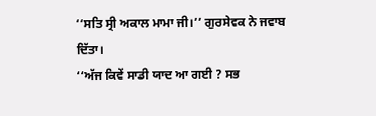‘‘ਸਤਿ ਸ੍ਰੀ ਅਕਾਲ ਮਾਮਾ ਜੀ।’’ ਗੁਰਸੇਵਕ ਨੇ ਜਵਾਬ ਦਿੱਤਾ।
‘‘ਅੱਜ ਕਿਵੇਂ ਸਾਡੀ ਯਾਦ ਆ ਗਈ ? ਸਭ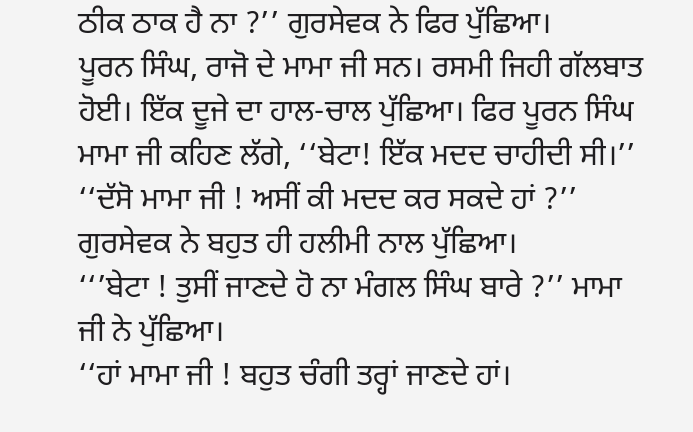ਠੀਕ ਠਾਕ ਹੈ ਨਾ ?’’ ਗੁਰਸੇਵਕ ਨੇ ਫਿਰ ਪੁੱਛਿਆ।
ਪੂਰਨ ਸਿੰਘ, ਰਾਜੋ ਦੇ ਮਾਮਾ ਜੀ ਸਨ। ਰਸਮੀ ਜਿਹੀ ਗੱਲਬਾਤ ਹੋਈ। ਇੱਕ ਦੂਜੇ ਦਾ ਹਾਲ-ਚਾਲ ਪੁੱਛਿਆ। ਫਿਰ ਪੂਰਨ ਸਿੰਘ ਮਾਮਾ ਜੀ ਕਹਿਣ ਲੱਗੇ, ‘‘ਬੇਟਾ! ਇੱਕ ਮਦਦ ਚਾਹੀਦੀ ਸੀ।’’
‘‘ਦੱਸੋ ਮਾਮਾ ਜੀ ! ਅਸੀਂ ਕੀ ਮਦਦ ਕਰ ਸਕਦੇ ਹਾਂ ?’’ ਗੁਰਸੇਵਕ ਨੇ ਬਹੁਤ ਹੀ ਹਲੀਮੀ ਨਾਲ ਪੁੱਛਿਆ।
‘‘’ਬੇਟਾ ! ਤੁਸੀਂ ਜਾਣਦੇ ਹੋ ਨਾ ਮੰਗਲ ਸਿੰਘ ਬਾਰੇ ?’’ ਮਾਮਾ ਜੀ ਨੇ ਪੁੱਛਿਆ।
‘‘ਹਾਂ ਮਾਮਾ ਜੀ ! ਬਹੁਤ ਚੰਗੀ ਤਰ੍ਹਾਂ ਜਾਣਦੇ ਹਾਂ।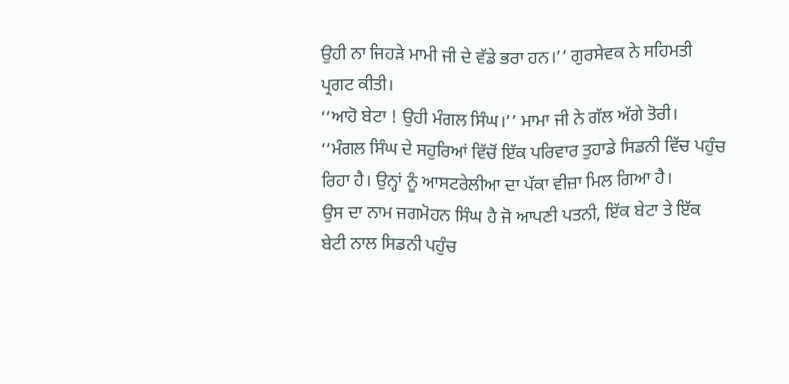ਉਹੀ ਨਾ ਜਿਹੜੇ ਮਾਮੀ ਜੀ ਦੇ ਵੱਡੇ ਭਰਾ ਹਨ।’’ ਗੁਰਸੇਵਕ ਨੇ ਸਹਿਮਤੀ ਪ੍ਰਗਟ ਕੀਤੀ।
‘‘ਆਹੋ ਬੇਟਾ ! ਉਹੀ ਮੰਗਲ ਸਿੰਘ।’’ ਮਾਮਾ ਜੀ ਨੇ ਗੱਲ ਅੱਗੇ ਤੋਰੀ।
‘‘ਮੰਗਲ ਸਿੰਘ ਦੇ ਸਹੁਰਿਆਂ ਵਿੱਚੋਂ ਇੱਕ ਪਰਿਵਾਰ ਤੁਹਾਡੇ ਸਿਡਨੀ ਵਿੱਚ ਪਹੁੰਚ ਰਿਹਾ ਹੈ। ਉਨ੍ਹਾਂ ਨੂੰ ਆਸਟਰੇਲੀਆ ਦਾ ਪੱਕਾ ਵੀਜ਼ਾ ਮਿਲ ਗਿਆ ਹੈ।
ਉਸ ਦਾ ਨਾਮ ਜਗਮੋਹਨ ਸਿੰਘ ਹੈ ਜੋ ਆਪਣੀ ਪਤਨੀ, ਇੱਕ ਬੇਟਾ ਤੇ ਇੱਕ ਬੇਟੀ ਨਾਲ ਸਿਡਨੀ ਪਹੁੰਚ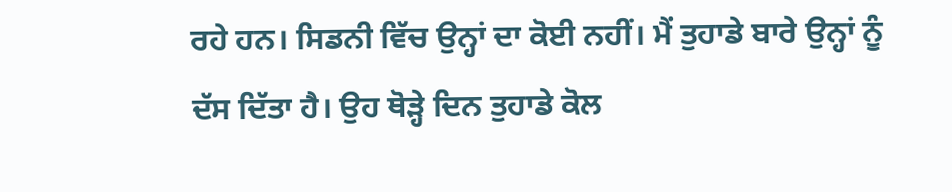ਰਹੇ ਹਨ। ਸਿਡਨੀ ਵਿੱਚ ਉਨ੍ਹਾਂ ਦਾ ਕੋਈ ਨਹੀਂ। ਮੈਂ ਤੁਹਾਡੇ ਬਾਰੇ ਉਨ੍ਹਾਂ ਨੂੰ ਦੱਸ ਦਿੱਤਾ ਹੈ। ਉਹ ਥੋੜ੍ਹੇ ਦਿਨ ਤੁਹਾਡੇ ਕੋਲ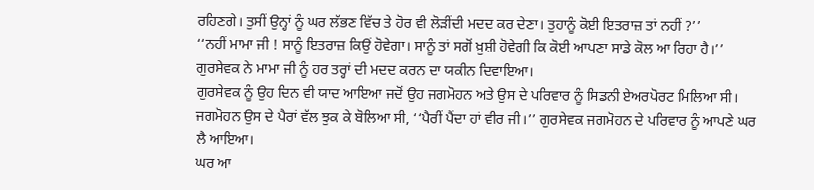ਰਹਿਣਗੇ। ਤੁਸੀਂ ਉਨ੍ਹਾਂ ਨੂੰ ਘਰ ਲੱਭਣ ਵਿੱਚ ਤੇ ਹੋਰ ਵੀ ਲੋੜੀਂਦੀ ਮਦਦ ਕਰ ਦੇਣਾ। ਤੁਹਾਨੂੰ ਕੋਈ ਇਤਰਾਜ਼ ਤਾਂ ਨਹੀਂ ?’’
‘‘ਨਹੀਂ ਮਾਮਾ ਜੀ ! ਸਾਨੂੰ ਇਤਰਾਜ਼ ਕਿਉਂ ਹੋਵੇਗਾ। ਸਾਨੂੰ ਤਾਂ ਸਗੋਂ ਖ਼ੁਸ਼ੀ ਹੋਵੇਗੀ ਕਿ ਕੋਈ ਆਪਣਾ ਸਾਡੇ ਕੋਲ ਆ ਰਿਹਾ ਹੈ।’’
ਗੁਰਸੇਵਕ ਨੇ ਮਾਮਾ ਜੀ ਨੂੰ ਹਰ ਤਰ੍ਹਾਂ ਦੀ ਮਦਦ ਕਰਨ ਦਾ ਯਕੀਨ ਦਿਵਾਇਆ।
ਗੁਰਸੇਵਕ ਨੂੰ ਉਹ ਦਿਨ ਵੀ ਯਾਦ ਆਇਆ ਜਦੋਂ ਉਹ ਜਗਮੋਹਨ ਅਤੇ ਉਸ ਦੇ ਪਰਿਵਾਰ ਨੂੰ ਸਿਡਨੀ ਏਅਰਪੋਰਟ ਮਿਲਿਆ ਸੀ। ਜਗਮੋਹਨ ਉਸ ਦੇ ਪੈਰਾਂ ਵੱਲ ਝੁਕ ਕੇ ਬੋਲਿਆ ਸੀ, ‘‘ਪੈਰੀਂ ਪੈਂਦਾ ਹਾਂ ਵੀਰ ਜੀ।’’ ਗੁਰਸੇਵਕ ਜਗਮੋਹਨ ਦੇ ਪਰਿਵਾਰ ਨੂੰ ਆਪਣੇ ਘਰ ਲੈ ਆਇਆ।
ਘਰ ਆ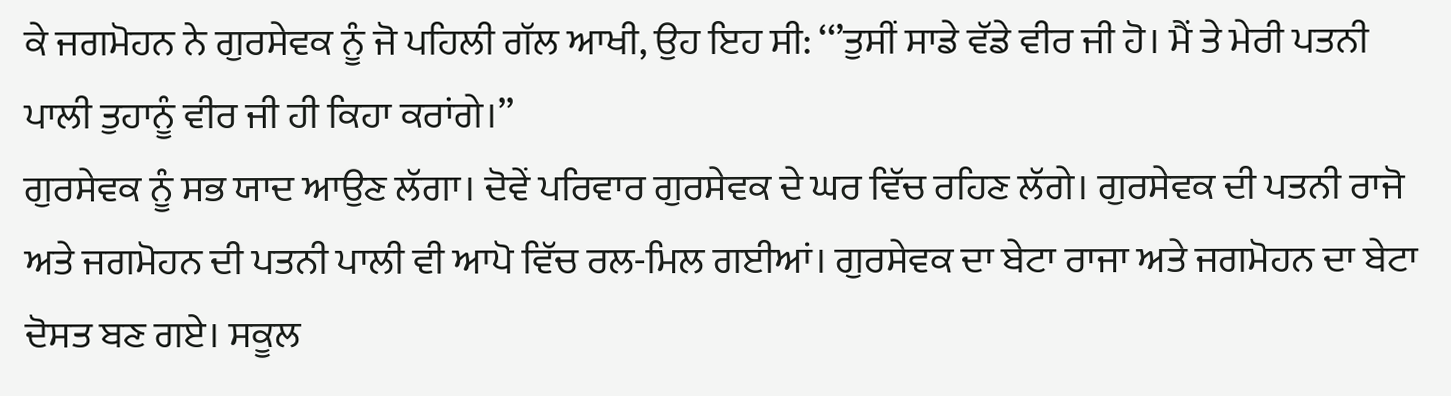ਕੇ ਜਗਮੋਹਨ ਨੇ ਗੁਰਸੇਵਕ ਨੂੰ ਜੋ ਪਹਿਲੀ ਗੱਲ ਆਖੀ, ਉਹ ਇਹ ਸੀ: ‘‘’ਤੁਸੀਂ ਸਾਡੇ ਵੱਡੇ ਵੀਰ ਜੀ ਹੋ। ਮੈਂ ਤੇ ਮੇਰੀ ਪਤਨੀ ਪਾਲੀ ਤੁਹਾਨੂੰ ਵੀਰ ਜੀ ਹੀ ਕਿਹਾ ਕਰਾਂਗੇ।’’
ਗੁਰਸੇਵਕ ਨੂੰ ਸਭ ਯਾਦ ਆਉਣ ਲੱਗਾ। ਦੋਵੇਂ ਪਰਿਵਾਰ ਗੁਰਸੇਵਕ ਦੇ ਘਰ ਵਿੱਚ ਰਹਿਣ ਲੱਗੇ। ਗੁਰਸੇਵਕ ਦੀ ਪਤਨੀ ਰਾਜੋ ਅਤੇ ਜਗਮੋਹਨ ਦੀ ਪਤਨੀ ਪਾਲੀ ਵੀ ਆਪੋ ਵਿੱਚ ਰਲ-ਮਿਲ ਗਈਆਂ। ਗੁਰਸੇਵਕ ਦਾ ਬੇਟਾ ਰਾਜਾ ਅਤੇ ਜਗਮੋਹਨ ਦਾ ਬੇਟਾ ਦੋਸਤ ਬਣ ਗਏ। ਸਕੂਲ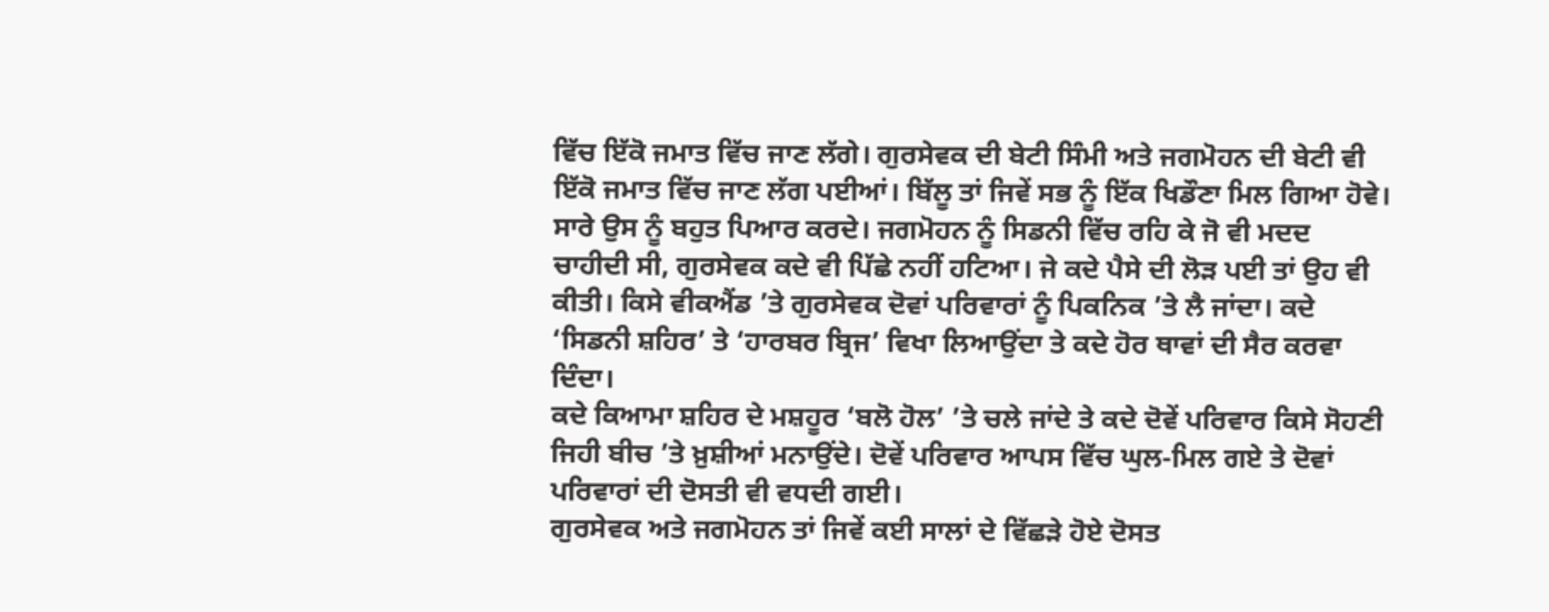ਵਿੱਚ ਇੱਕੋ ਜਮਾਤ ਵਿੱਚ ਜਾਣ ਲੱਗੇ। ਗੁਰਸੇਵਕ ਦੀ ਬੇਟੀ ਸਿੰਮੀ ਅਤੇ ਜਗਮੋਹਨ ਦੀ ਬੇਟੀ ਵੀ ਇੱਕੋ ਜਮਾਤ ਵਿੱਚ ਜਾਣ ਲੱਗ ਪਈਆਂ। ਬਿੱਲੂ ਤਾਂ ਜਿਵੇਂ ਸਭ ਨੂੰ ਇੱਕ ਖਿਡੌਣਾ ਮਿਲ ਗਿਆ ਹੋਵੇ। ਸਾਰੇ ਉਸ ਨੂੰ ਬਹੁਤ ਪਿਆਰ ਕਰਦੇ। ਜਗਮੋਹਨ ਨੂੰ ਸਿਡਨੀ ਵਿੱਚ ਰਹਿ ਕੇ ਜੋ ਵੀ ਮਦਦ ਚਾਹੀਦੀ ਸੀ, ਗੁਰਸੇਵਕ ਕਦੇ ਵੀ ਪਿੱਛੇ ਨਹੀਂ ਹਟਿਆ। ਜੇ ਕਦੇ ਪੈਸੇ ਦੀ ਲੋੜ ਪਈ ਤਾਂ ਉਹ ਵੀ ਕੀਤੀ। ਕਿਸੇ ਵੀਕਐਂਡ ’ਤੇ ਗੁਰਸੇਵਕ ਦੋਵਾਂ ਪਰਿਵਾਰਾਂ ਨੂੰ ਪਿਕਨਿਕ ’ਤੇ ਲੈ ਜਾਂਦਾ। ਕਦੇ ‘ਸਿਡਨੀ ਸ਼ਹਿਰ’ ਤੇ ‘ਹਾਰਬਰ ਬ੍ਰਿਜ’ ਵਿਖਾ ਲਿਆਉਂਦਾ ਤੇ ਕਦੇ ਹੋਰ ਥਾਵਾਂ ਦੀ ਸੈਰ ਕਰਵਾ ਦਿੰਦਾ।
ਕਦੇ ਕਿਆਮਾ ਸ਼ਹਿਰ ਦੇ ਮਸ਼ਹੂਰ ‘ਬਲੋ ਹੋਲ’ ’ਤੇ ਚਲੇ ਜਾਂਦੇ ਤੇ ਕਦੇ ਦੋਵੇਂ ਪਰਿਵਾਰ ਕਿਸੇ ਸੋਹਣੀ ਜਿਹੀ ਬੀਚ ’ਤੇ ਖ਼ੁਸ਼ੀਆਂ ਮਨਾਉਂਦੇ। ਦੋਵੇਂ ਪਰਿਵਾਰ ਆਪਸ ਵਿੱਚ ਘੁਲ-ਮਿਲ ਗਏ ਤੇ ਦੋਵਾਂ ਪਰਿਵਾਰਾਂ ਦੀ ਦੋਸਤੀ ਵੀ ਵਧਦੀ ਗਈ।
ਗੁਰਸੇਵਕ ਅਤੇ ਜਗਮੋਹਨ ਤਾਂ ਜਿਵੇਂ ਕਈ ਸਾਲਾਂ ਦੇ ਵਿੱਛੜੇ ਹੋਏ ਦੋਸਤ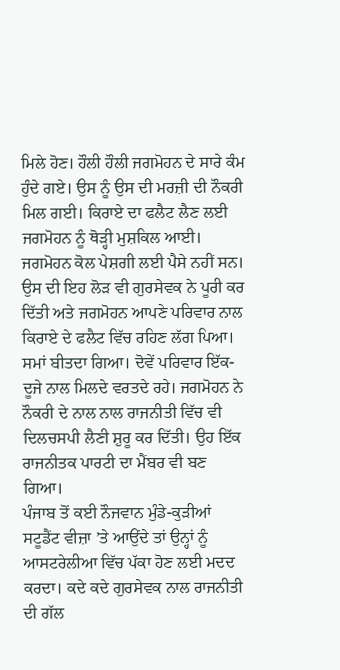ਮਿਲੇ ਹੋਣ। ਹੌਲੀ ਹੌਲੀ ਜਗਮੋਹਨ ਦੇ ਸਾਰੇ ਕੰਮ ਹੁੰਦੇ ਗਏ। ਉਸ ਨੂੰ ਉਸ ਦੀ ਮਰਜ਼ੀ ਦੀ ਨੌਕਰੀ ਮਿਲ ਗਈ। ਕਿਰਾਏ ਦਾ ਫਲੈਟ ਲੈਣ ਲਈ ਜਗਮੋਹਨ ਨੂੰ ਥੋੜ੍ਹੀ ਮੁਸ਼ਕਿਲ ਆਈ। ਜਗਮੋਹਨ ਕੋਲ ਪੇਸ਼ਗੀ ਲਈ ਪੈਸੇ ਨਹੀਂ ਸਨ। ਉਸ ਦੀ ਇਹ ਲੋੜ ਵੀ ਗੁਰਸੇਵਕ ਨੇ ਪੂਰੀ ਕਰ ਦਿੱਤੀ ਅਤੇ ਜਗਮੋਹਨ ਆਪਣੇ ਪਰਿਵਾਰ ਨਾਲ ਕਿਰਾਏ ਦੇ ਫਲੈਟ ਵਿੱਚ ਰਹਿਣ ਲੱਗ ਪਿਆ।
ਸਮਾਂ ਬੀਤਦਾ ਗਿਆ। ਦੋਵੇਂ ਪਰਿਵਾਰ ਇੱਕ-ਦੂਜੇ ਨਾਲ ਮਿਲਦੇ ਵਰਤਦੇ ਰਹੇ। ਜਗਮੋਹਨ ਨੇ ਨੌਕਰੀ ਦੇ ਨਾਲ ਨਾਲ ਰਾਜਨੀਤੀ ਵਿੱਚ ਵੀ ਦਿਲਚਸਪੀ ਲੈਣੀ ਸ਼ੁਰੂ ਕਰ ਦਿੱਤੀ। ਉਹ ਇੱਕ ਰਾਜਨੀਤਕ ਪਾਰਟੀ ਦਾ ਮੈਂਬਰ ਵੀ ਬਣ ਗਿਆ।
ਪੰਜਾਬ ਤੋਂ ਕਈ ਨੌਜਵਾਨ ਮੁੰਡੇ-ਕੁੜੀਆਂ ਸਟੂਡੈਂਟ ਵੀਜ਼ਾ ’ਤੇ ਆਉਂਦੇ ਤਾਂ ਉਨ੍ਹਾਂ ਨੂੰ ਆਸਟਰੇਲੀਆ ਵਿੱਚ ਪੱਕਾ ਹੋਣ ਲਈ ਮਦਦ ਕਰਦਾ। ਕਦੇ ਕਦੇ ਗੁਰਸੇਵਕ ਨਾਲ ਰਾਜਨੀਤੀ ਦੀ ਗੱਲ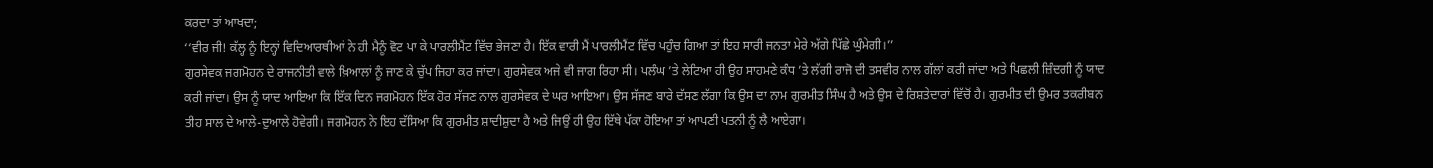ਕਰਦਾ ਤਾਂ ਆਖਦਾ;
‘‘ਵੀਰ ਜੀ! ਕੱਲ੍ਹ ਨੂੰ ਇਨ੍ਹਾਂ ਵਿਦਿਆਰਥੀਆਂ ਨੇ ਹੀ ਮੈਨੂੰ ਵੋਟ ਪਾ ਕੇ ਪਾਰਲੀਮੈਂਟ ਵਿੱਚ ਭੇਜਣਾ ਹੈ। ਇੱਕ ਵਾਰੀ ਮੈਂ ਪਾਰਲੀਮੈਂਟ ਵਿੱਚ ਪਹੁੰਚ ਗਿਆ ਤਾਂ ਇਹ ਸਾਰੀ ਜਨਤਾ ਮੇਰੇ ਅੱਗੇ ਪਿੱਛੇ ਘੁੰਮੇਗੀ।’’
ਗੁਰਸੇਵਕ ਜਗਮੋਹਨ ਦੇ ਰਾਜਨੀਤੀ ਵਾਲੇ ਖ਼ਿਆਲਾਂ ਨੂੰ ਜਾਣ ਕੇ ਚੁੱਪ ਜਿਹਾ ਕਰ ਜਾਂਦਾ। ਗੁਰਸੇਵਕ ਅਜੇ ਵੀ ਜਾਗ ਰਿਹਾ ਸੀ। ਪਲੰਘ ’ਤੇ ਲੇਟਿਆ ਹੀ ਉਹ ਸਾਹਮਣੇ ਕੰਧ ’ਤੇ ਲੱਗੀ ਰਾਜੋ ਦੀ ਤਸਵੀਰ ਨਾਲ ਗੱਲਾਂ ਕਰੀ ਜਾਂਦਾ ਅਤੇ ਪਿਛਲੀ ਜ਼ਿੰਦਗੀ ਨੂੰ ਯਾਦ ਕਰੀ ਜਾਂਦਾ। ਉਸ ਨੂੰ ਯਾਦ ਆਇਆ ਕਿ ਇੱਕ ਦਿਨ ਜਗਮੋਹਨ ਇੱਕ ਹੋਰ ਸੱਜਣ ਨਾਲ ਗੁਰਸੇਵਕ ਦੇ ਘਰ ਆਇਆ। ਉਸ ਸੱਜਣ ਬਾਰੇ ਦੱਸਣ ਲੱਗਾ ਕਿ ਉਸ ਦਾ ਨਾਮ ਗੁਰਮੀਤ ਸਿੰਘ ਹੈ ਅਤੇ ਉਸ ਦੇ ਰਿਸ਼ਤੇਦਾਰਾਂ ਵਿੱਚੋਂ ਹੈ। ਗੁਰਮੀਤ ਦੀ ਉਮਰ ਤਕਰੀਬਨ ਤੀਹ ਸਾਲ ਦੇ ਆਲੇ-ਦੁਆਲੇ ਹੋਵੇਗੀ। ਜਗਮੋਹਨ ਨੇ ਇਹ ਦੱਸਿਆ ਕਿ ਗੁਰਮੀਤ ਸ਼ਾਦੀਸ਼ੁਦਾ ਹੈ ਅਤੇ ਜਿਉਂ ਹੀ ਉਹ ਇੱਥੇ ਪੱਕਾ ਹੋਇਆ ਤਾਂ ਆਪਣੀ ਪਤਨੀ ਨੂੰ ਲੈ ਆਏਗਾ।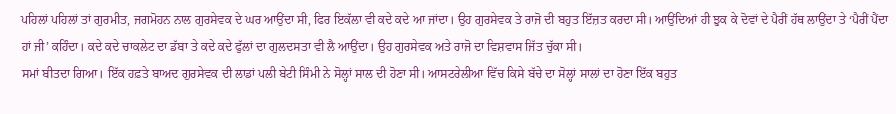ਪਹਿਲਾਂ ਪਹਿਲਾਂ ਤਾਂ ਗੁਰਮੀਤ, ਜਗਮੋਹਨ ਨਾਲ ਗੁਰਸੇਵਕ ਦੇ ਘਰ ਆਉਂਦਾ ਸੀ, ਫਿਰ ਇਕੱਲਾ ਵੀ ਕਦੇ ਕਦੇ ਆ ਜਾਂਦਾ। ਉਹ ਗੁਰਸੇਵਕ ਤੇ ਰਾਜੋ ਦੀ ਬਹੁਤ ਇੱਜ਼ਤ ਕਰਦਾ ਸੀ। ਆਉਂਦਿਆਂ ਹੀ ਝੁਕ ਕੇ ਦੋਵਾਂ ਦੇ ਪੈਰੀਂ ਹੱਥ ਲਾਉਂਦਾ ਤੇ ‘ਪੈਰੀਂ ਪੈਂਦਾ ਹਾਂ ਜੀ’ ਕਹਿੰਦਾ। ਕਦੇ ਕਦੇ ਚਾਕਲੇਟ ਦਾ ਡੱਬਾ ਤੇ ਕਦੇ ਕਦੇ ਫੁੱਲਾਂ ਦਾ ਗੁਲਦਸਤਾ ਵੀ ਲੈ ਆਉਂਦਾ। ਉਹ ਗੁਰਸੇਵਕ ਅਤੇ ਰਾਜੋ ਦਾ ਵਿਸ਼ਵਾਸ ਜਿੱਤ ਚੁੱਕਾ ਸੀ।
ਸਮਾਂ ਬੀਤਦਾ ਗਿਆ। ਇੱਕ ਹਫ਼ਤੇ ਬਾਅਦ ਗੁਰਸੇਵਕ ਦੀ ਲਾਡਾਂ ਪਲੀ ਬੇਟੀ ਸਿੰਮੀ ਨੇ ਸੋਲ੍ਹਾਂ ਸਾਲ ਦੀ ਹੋਣਾ ਸੀ। ਆਸਟਰੇਲੀਆ ਵਿੱਚ ਕਿਸੇ ਬੱਚੇ ਦਾ ਸੋਲ੍ਹਾਂ ਸਾਲਾਂ ਦਾ ਹੋਣਾ ਇੱਕ ਬਹੁਤ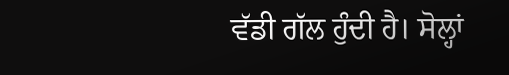ਵੱਡੀ ਗੱਲ ਹੁੰਦੀ ਹੈ। ਸੋਲ੍ਹਾਂ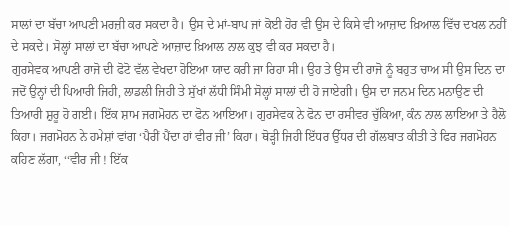ਸਾਲਾਂ ਦਾ ਬੱਚਾ ਆਪਣੀ ਮਰਜ਼ੀ ਕਰ ਸਕਦਾ ਹੈ। ਉਸ ਦੇ ਮਾਂ-ਬਾਪ ਜਾਂ ਕੋਈ ਹੋਰ ਵੀ ਉਸ ਦੇ ਕਿਸੇ ਵੀ ਆਜ਼ਾਦ ਖ਼ਿਆਲ ਵਿੱਚ ਦਖਲ ਨਹੀਂ ਦੇ ਸਕਦੇ। ਸੋਲ੍ਹਾਂ ਸਾਲਾਂ ਦਾ ਬੱਚਾ ਆਪਣੇ ਆਜ਼ਾਦ ਖ਼ਿਆਲ ਨਾਲ ਕੁਝ ਵੀ ਕਰ ਸਕਦਾ ਹੈ।
ਗੁਰਸੇਵਕ ਆਪਣੀ ਰਾਜੋ ਦੀ ਫੋਟੋ ਵੱਲ ਵੇਖਦਾ ਹੋਇਆ ਯਾਦ ਕਰੀ ਜਾ ਰਿਹਾ ਸੀ। ਉਹ ਤੇ ਉਸ ਦੀ ਰਾਜੋ ਨੂੰ ਬਹੁਤ ਚਾਅ ਸੀ ਉਸ ਦਿਨ ਦਾ ਜਦੋਂ ਉਨ੍ਹਾਂ ਦੀ ਪਿਆਰੀ ਜਿਹੀ, ਲਾਡਲੀ ਜਿਹੀ ਤੇ ਸੁੱਖਾਂ ਲੱਧੀ ਸਿੰਮੀ ਸੋਲ੍ਹਾਂ ਸਾਲਾਂ ਦੀ ਹੋ ਜਾਏਗੀ। ਉਸ ਦਾ ਜਨਮ ਦਿਨ ਮਨਾਉਣ ਦੀ ਤਿਆਰੀ ਸ਼ੁਰੂ ਹੋ ਗਈ। ਇੱਕ ਸ਼ਾਮ ਜਗਮੋਹਨ ਦਾ ਫੋਨ ਆਇਆ। ਗੁਰਸੇਵਕ ਨੇ ਫੋਨ ਦਾ ਰਸੀਵਰ ਚੁੱਕਿਆ, ਕੰਨ ਨਾਲ ਲਾਇਆ ਤੇ ਹੈਲੋ ਕਿਹਾ। ਜਗਮੋਹਨ ਨੇ ਹਮੇਸ਼ਾਂ ਵਾਂਗ ‘ਪੈਰੀਂ ਪੈਂਦਾ ਹਾਂ ਵੀਰ ਜੀ’ ਕਿਹਾ। ਥੋੜ੍ਹੀ ਜਿਹੀ ਇੱਧਰ ਉੱਧਰ ਦੀ ਗੱਲਬਾਤ ਕੀਤੀ ਤੇ ਫਿਰ ਜਗਮੋਹਨ ਕਹਿਣ ਲੱਗਾ, ‘‘ਵੀਰ ਜੀ ! ਇੱਕ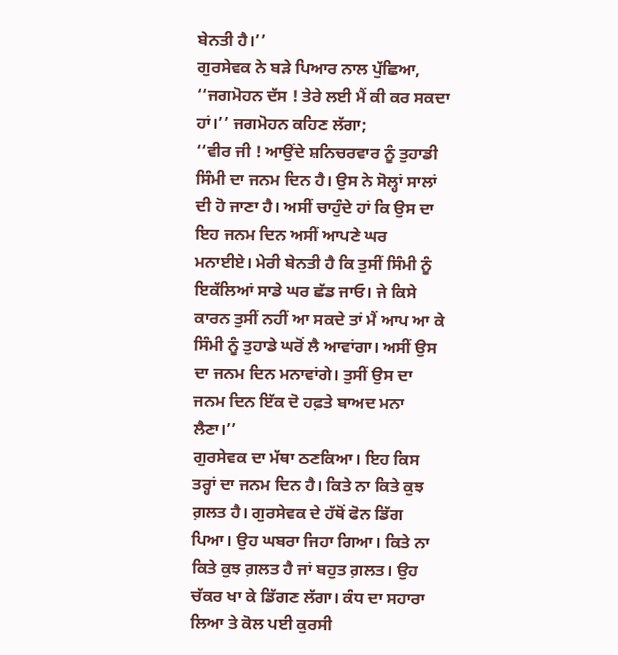ਬੇਨਤੀ ਹੈ।’’
ਗੁਰਸੇਵਕ ਨੇ ਬੜੇ ਪਿਆਰ ਨਾਲ ਪੁੱਛਿਆ, ‘‘ਜਗਮੋਹਨ ਦੱਸ ! ਤੇਰੇ ਲਈ ਮੈਂ ਕੀ ਕਰ ਸਕਦਾ ਹਾਂ।’’ ਜਗਮੋਹਨ ਕਹਿਣ ਲੱਗਾ;
‘‘ਵੀਰ ਜੀ ! ਆਉਂਦੇ ਸ਼ਨਿਚਰਵਾਰ ਨੂੰ ਤੁਹਾਡੀ ਸਿੰਮੀ ਦਾ ਜਨਮ ਦਿਨ ਹੈ। ਉਸ ਨੇ ਸੋਲ੍ਹਾਂ ਸਾਲਾਂ ਦੀ ਹੋ ਜਾਣਾ ਹੈ। ਅਸੀਂ ਚਾਹੁੰਦੇ ਹਾਂ ਕਿ ਉਸ ਦਾ ਇਹ ਜਨਮ ਦਿਨ ਅਸੀਂ ਆਪਣੇ ਘਰ ਮਨਾਈਏ। ਮੇਰੀ ਬੇਨਤੀ ਹੈ ਕਿ ਤੁਸੀਂ ਸਿੰਮੀ ਨੂੰ ਇਕੱਲਿਆਂ ਸਾਡੇ ਘਰ ਛੱਡ ਜਾਓ। ਜੇ ਕਿਸੇ ਕਾਰਨ ਤੁਸੀਂ ਨਹੀਂ ਆ ਸਕਦੇ ਤਾਂ ਮੈਂ ਆਪ ਆ ਕੇ ਸਿੰਮੀ ਨੂੰ ਤੁਹਾਡੇ ਘਰੋਂ ਲੈ ਆਵਾਂਗਾ। ਅਸੀਂ ਉਸ ਦਾ ਜਨਮ ਦਿਨ ਮਨਾਵਾਂਗੇ। ਤੁਸੀਂ ਉਸ ਦਾ ਜਨਮ ਦਿਨ ਇੱਕ ਦੋ ਹਫ਼ਤੇ ਬਾਅਦ ਮਨਾ ਲੈਣਾ।’’
ਗੁਰਸੇਵਕ ਦਾ ਮੱਥਾ ਠਣਕਿਆ। ਇਹ ਕਿਸ ਤਰ੍ਹਾਂ ਦਾ ਜਨਮ ਦਿਨ ਹੈ। ਕਿਤੇ ਨਾ ਕਿਤੇ ਕੁਝ ਗ਼ਲਤ ਹੈ। ਗੁਰਸੇਵਕ ਦੇ ਹੱਥੋਂ ਫੋਨ ਡਿੱਗ ਪਿਆ। ਉਹ ਘਬਰਾ ਜਿਹਾ ਗਿਆ। ਕਿਤੇ ਨਾ ਕਿਤੇ ਕੁਝ ਗ਼ਲਤ ਹੈ ਜਾਂ ਬਹੁਤ ਗ਼ਲਤ। ਉਹ ਚੱਕਰ ਖਾ ਕੇ ਡਿੱਗਣ ਲੱਗਾ। ਕੰਧ ਦਾ ਸਹਾਰਾ ਲਿਆ ਤੇ ਕੋਲ ਪਈ ਕੁਰਸੀ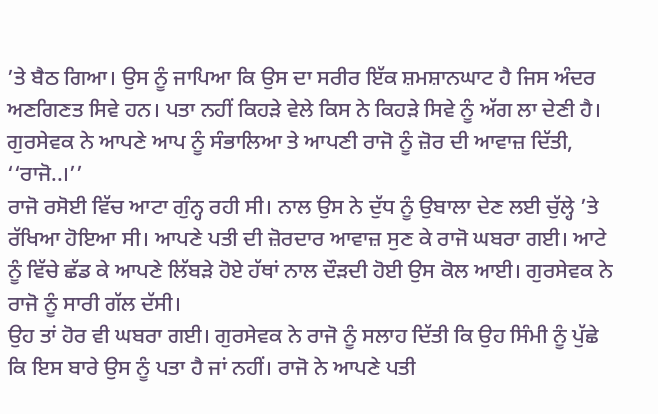’ਤੇ ਬੈਠ ਗਿਆ। ਉਸ ਨੂੰ ਜਾਪਿਆ ਕਿ ਉਸ ਦਾ ਸਰੀਰ ਇੱਕ ਸ਼ਮਸ਼ਾਨਘਾਟ ਹੈ ਜਿਸ ਅੰਦਰ ਅਣਗਿਣਤ ਸਿਵੇ ਹਨ। ਪਤਾ ਨਹੀਂ ਕਿਹੜੇ ਵੇਲੇ ਕਿਸ ਨੇ ਕਿਹੜੇ ਸਿਵੇ ਨੂੰ ਅੱਗ ਲਾ ਦੇਣੀ ਹੈ। ਗੁਰਸੇਵਕ ਨੇ ਆਪਣੇ ਆਪ ਨੂੰ ਸੰਭਾਲਿਆ ਤੇ ਆਪਣੀ ਰਾਜੋ ਨੂੰ ਜ਼ੋਰ ਦੀ ਆਵਾਜ਼ ਦਿੱਤੀ,
‘‘ਰਾਜੋ..।’’
ਰਾਜੋ ਰਸੋਈ ਵਿੱਚ ਆਟਾ ਗੁੰਨ੍ਹ ਰਹੀ ਸੀ। ਨਾਲ ਉਸ ਨੇ ਦੁੱਧ ਨੂੰ ਉਬਾਲਾ ਦੇਣ ਲਈ ਚੁੱਲ੍ਹੇ ’ਤੇ ਰੱਖਿਆ ਹੋਇਆ ਸੀ। ਆਪਣੇ ਪਤੀ ਦੀ ਜ਼ੋਰਦਾਰ ਆਵਾਜ਼ ਸੁਣ ਕੇ ਰਾਜੋ ਘਬਰਾ ਗਈ। ਆਟੇ ਨੂੰ ਵਿੱਚੇ ਛੱਡ ਕੇ ਆਪਣੇ ਲਿੱਬੜੇ ਹੋਏ ਹੱਥਾਂ ਨਾਲ ਦੌੜਦੀ ਹੋਈ ਉਸ ਕੋਲ ਆਈ। ਗੁਰਸੇਵਕ ਨੇ ਰਾਜੋ ਨੂੰ ਸਾਰੀ ਗੱਲ ਦੱਸੀ।
ਉਹ ਤਾਂ ਹੋਰ ਵੀ ਘਬਰਾ ਗਈ। ਗੁਰਸੇਵਕ ਨੇ ਰਾਜੋ ਨੂੰ ਸਲਾਹ ਦਿੱਤੀ ਕਿ ਉਹ ਸਿੰਮੀ ਨੂੰ ਪੁੱਛੇ ਕਿ ਇਸ ਬਾਰੇ ਉਸ ਨੂੰ ਪਤਾ ਹੈ ਜਾਂ ਨਹੀਂ। ਰਾਜੋ ਨੇ ਆਪਣੇ ਪਤੀ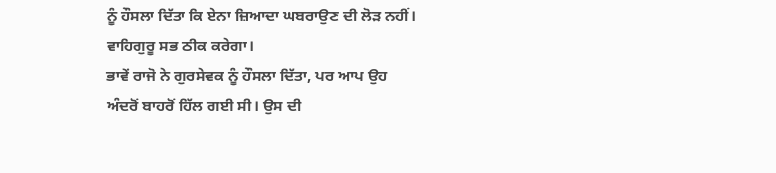ਨੂੰ ਹੌਸਲਾ ਦਿੱਤਾ ਕਿ ਏਨਾ ਜ਼ਿਆਦਾ ਘਬਰਾਉਣ ਦੀ ਲੋੜ ਨਹੀਂ। ਵਾਹਿਗੁਰੂ ਸਭ ਠੀਕ ਕਰੇਗਾ।
ਭਾਵੇਂ ਰਾਜੋ ਨੇ ਗੁਰਸੇਵਕ ਨੂੰ ਹੌਸਲਾ ਦਿੱਤਾ, ਪਰ ਆਪ ਉਹ ਅੰਦਰੋਂ ਬਾਹਰੋਂ ਹਿੱਲ ਗਈ ਸੀ। ਉਸ ਦੀ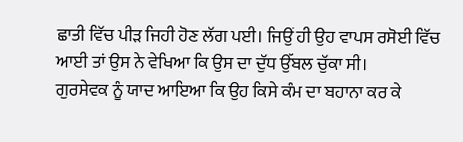ਛਾਤੀ ਵਿੱਚ ਪੀੜ ਜਿਹੀ ਹੋਣ ਲੱਗ ਪਈ। ਜਿਉਂ ਹੀ ਉਹ ਵਾਪਸ ਰਸੋਈ ਵਿੱਚ ਆਈ ਤਾਂ ਉਸ ਨੇ ਵੇਖਿਆ ਕਿ ਉਸ ਦਾ ਦੁੱਧ ਉੱਬਲ ਚੁੱਕਾ ਸੀ।
ਗੁਰਸੇਵਕ ਨੂੰ ਯਾਦ ਆਇਆ ਕਿ ਉਹ ਕਿਸੇ ਕੰਮ ਦਾ ਬਹਾਨਾ ਕਰ ਕੇ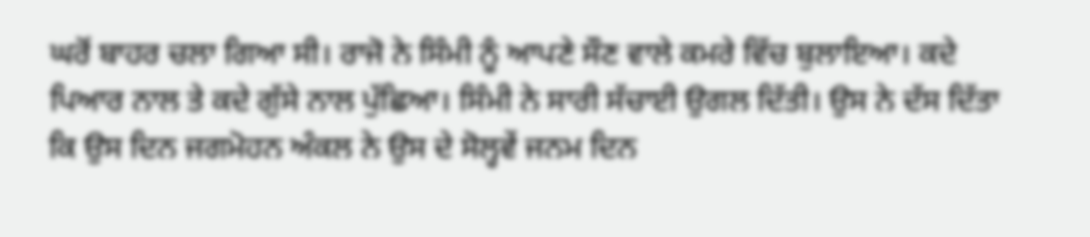ਘਰੋਂ ਬਾਹਰ ਚਲਾ ਗਿਆ ਸੀ। ਰਾਜੋ ਨੇ ਸਿੰਮੀ ਨੂੰ ਆਪਣੇ ਸੌਣ ਵਾਲੇ ਕਮਰੇ ਵਿੱਚ ਬੁਲਾਇਆ। ਕਦੇ ਪਿਆਰ ਨਾਲ ਤੇ ਕਦੇ ਗੁੱਸੇ ਨਾਲ ਪੁੱਛਿਆ। ਸਿੰਮੀ ਨੇ ਸਾਰੀ ਸੱਚਾਈ ਉਗਲ ਦਿੱਤੀ। ਉਸ ਨੇ ਦੱਸ ਦਿੱਤਾ ਕਿ ਉਸ ਦਿਨ ਜਗਮੋਹਨ ਅੰਕਲ ਨੇ ਉਸ ਦੇ ਸੋਲ੍ਹਵੇਂ ਜਨਮ ਦਿਨ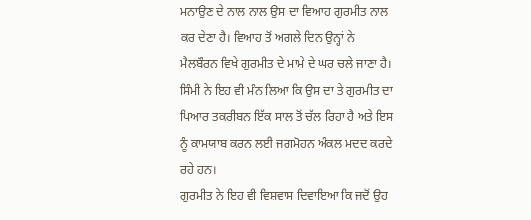ਮਨਾਉਣ ਦੇ ਨਾਲ ਨਾਲ ਉਸ ਦਾ ਵਿਆਹ ਗੁਰਮੀਤ ਨਾਲ ਕਰ ਦੇਣਾ ਹੈ। ਵਿਆਹ ਤੋਂ ਅਗਲੇ ਦਿਨ ਉਨ੍ਹਾਂ ਨੇ ਮੈਲਬੌਰਨ ਵਿਖੇ ਗੁਰਮੀਤ ਦੇ ਮਾਮੇ ਦੇ ਘਰ ਚਲੇ ਜਾਣਾ ਹੈ। ਸਿੰਮੀ ਨੇ ਇਹ ਵੀ ਮੰਨ ਲਿਆ ਕਿ ਉਸ ਦਾ ਤੇ ਗੁਰਮੀਤ ਦਾ ਪਿਆਰ ਤਕਰੀਬਨ ਇੱਕ ਸਾਲ ਤੋਂ ਚੱਲ ਰਿਹਾ ਹੈ ਅਤੇ ਇਸ ਨੂੰ ਕਾਮਯਾਬ ਕਰਨ ਲਈ ਜਗਮੋਹਨ ਅੰਕਲ ਮਦਦ ਕਰਦੇ ਰਹੇ ਹਨ।
ਗੁਰਮੀਤ ਨੇ ਇਹ ਵੀ ਵਿਸ਼ਵਾਸ ਦਿਵਾਇਆ ਕਿ ਜਦੋਂ ਉਹ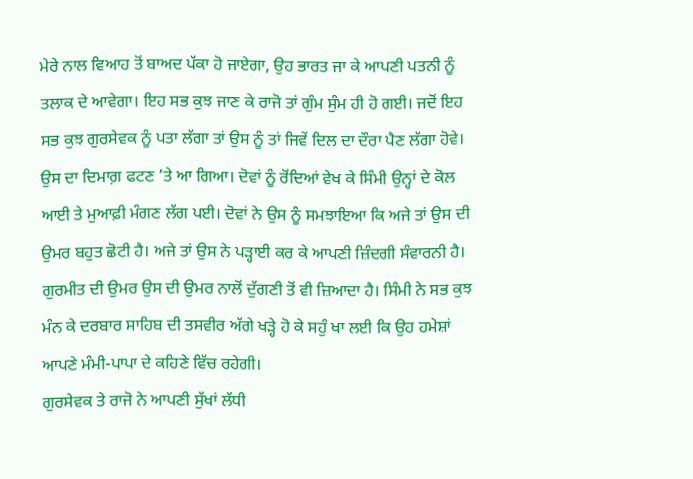ਮੇਰੇ ਨਾਲ ਵਿਆਹ ਤੋਂ ਬਾਅਦ ਪੱਕਾ ਹੋ ਜਾਏਗਾ, ਉਹ ਭਾਰਤ ਜਾ ਕੇ ਆਪਣੀ ਪਤਨੀ ਨੂੰ ਤਲਾਕ ਦੇ ਆਵੇਗਾ। ਇਹ ਸਭ ਕੁਝ ਜਾਣ ਕੇ ਰਾਜੋ ਤਾਂ ਗੁੰਮ ਸੁੰਮ ਹੀ ਹੋ ਗਈ। ਜਦੋਂ ਇਹ ਸਭ ਕੁਝ ਗੁਰਸੇਵਕ ਨੂੰ ਪਤਾ ਲੱਗਾ ਤਾਂ ਉਸ ਨੂੰ ਤਾਂ ਜਿਵੇਂ ਦਿਲ ਦਾ ਦੌਰਾ ਪੈਣ ਲੱਗਾ ਹੋਵੇ। ਉਸ ਦਾ ਦਿਮਾਗ਼ ਫਟਣ ’ਤੇ ਆ ਗਿਆ। ਦੋਵਾਂ ਨੂੰ ਰੋਂਦਿਆਂ ਵੇਖ ਕੇ ਸਿੰਮੀ ਉਨ੍ਹਾਂ ਦੇ ਕੋਲ ਆਈ ਤੇ ਮੁਆਫ਼ੀ ਮੰਗਣ ਲੱਗ ਪਈ। ਦੋਵਾਂ ਨੇ ਉਸ ਨੂੰ ਸਮਝਾਇਆ ਕਿ ਅਜੇ ਤਾਂ ਉਸ ਦੀ ਉਮਰ ਬਹੁਤ ਛੋਟੀ ਹੈ। ਅਜੇ ਤਾਂ ਉਸ ਨੇ ਪੜ੍ਹਾਈ ਕਰ ਕੇ ਆਪਣੀ ਜ਼ਿੰਦਗੀ ਸੰਵਾਰਨੀ ਹੈ। ਗੁਰਮੀਤ ਦੀ ਉਮਰ ਉਸ ਦੀ ਉਮਰ ਨਾਲੋਂ ਦੁੱਗਣੀ ਤੋਂ ਵੀ ਜ਼ਿਆਦਾ ਹੈ। ਸਿੰਮੀ ਨੇ ਸਭ ਕੁਝ ਮੰਨ ਕੇ ਦਰਬਾਰ ਸਾਹਿਬ ਦੀ ਤਸਵੀਰ ਅੱਗੇ ਖੜ੍ਹੇ ਹੋ ਕੇ ਸਹੁੰ ਖਾ ਲਈ ਕਿ ਉਹ ਹਮੇਸ਼ਾਂ ਆਪਣੇ ਮੰਮੀ-ਪਾਪਾ ਦੇ ਕਹਿਣੇ ਵਿੱਚ ਰਹੇਗੀ।
ਗੁਰਸੇਵਕ ਤੇ ਰਾਜੋ ਨੇ ਆਪਣੀ ਸੁੱਖਾਂ ਲੱਧੀ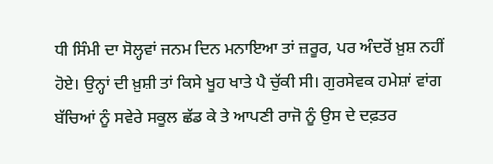ਧੀ ਸਿੰਮੀ ਦਾ ਸੋਲ੍ਹਵਾਂ ਜਨਮ ਦਿਨ ਮਨਾਇਆ ਤਾਂ ਜ਼ਰੂਰ, ਪਰ ਅੰਦਰੋਂ ਖ਼ੁਸ਼ ਨਹੀਂ ਹੋਏ। ਉਨ੍ਹਾਂ ਦੀ ਖ਼ੁਸ਼ੀ ਤਾਂ ਕਿਸੇ ਖੂਹ ਖਾਤੇ ਪੈ ਚੁੱਕੀ ਸੀ। ਗੁਰਸੇਵਕ ਹਮੇਸ਼ਾਂ ਵਾਂਗ ਬੱਚਿਆਂ ਨੂੰ ਸਵੇਰੇ ਸਕੂਲ ਛੱਡ ਕੇ ਤੇ ਆਪਣੀ ਰਾਜੋ ਨੂੰ ਉਸ ਦੇ ਦਫ਼ਤਰ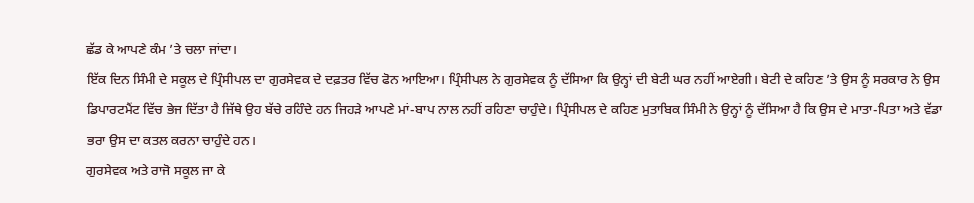ਛੱਡ ਕੇ ਆਪਣੇ ਕੰਮ ’ਤੇ ਚਲਾ ਜਾਂਦਾ।
ਇੱਕ ਦਿਨ ਸਿੰਮੀ ਦੇ ਸਕੂਲ ਦੇ ਪ੍ਰਿੰਸੀਪਲ ਦਾ ਗੁਰਸੇਵਕ ਦੇ ਦਫ਼ਤਰ ਵਿੱਚ ਫੋਨ ਆਇਆ। ਪ੍ਰਿੰਸੀਪਲ ਨੇ ਗੁਰਸੇਵਕ ਨੂੰ ਦੱਸਿਆ ਕਿ ਉਨ੍ਹਾਂ ਦੀ ਬੇਟੀ ਘਰ ਨਹੀਂ ਆਏਗੀ। ਬੇਟੀ ਦੇ ਕਹਿਣ ’ਤੇ ਉਸ ਨੂੰ ਸਰਕਾਰ ਨੇ ਉਸ ਡਿਪਾਰਟਮੈਂਟ ਵਿੱਚ ਭੇਜ ਦਿੱਤਾ ਹੈ ਜਿੱਥੇ ਉਹ ਬੱਚੇ ਰਹਿੰਦੇ ਹਨ ਜਿਹੜੇ ਆਪਣੇ ਮਾਂ-ਬਾਪ ਨਾਲ ਨਹੀਂ ਰਹਿਣਾ ਚਾਹੁੰਦੇ। ਪ੍ਰਿੰਸੀਪਲ ਦੇ ਕਹਿਣ ਮੁਤਾਬਿਕ ਸਿੰਮੀ ਨੇ ਉਨ੍ਹਾਂ ਨੂੰ ਦੱਸਿਆ ਹੈ ਕਿ ਉਸ ਦੇ ਮਾਤਾ-ਪਿਤਾ ਅਤੇ ਵੱਡਾ ਭਰਾ ਉਸ ਦਾ ਕਤਲ ਕਰਨਾ ਚਾਹੁੰਦੇ ਹਨ।
ਗੁਰਸੇਵਕ ਅਤੇ ਰਾਜੋ ਸਕੂਲ ਜਾ ਕੇ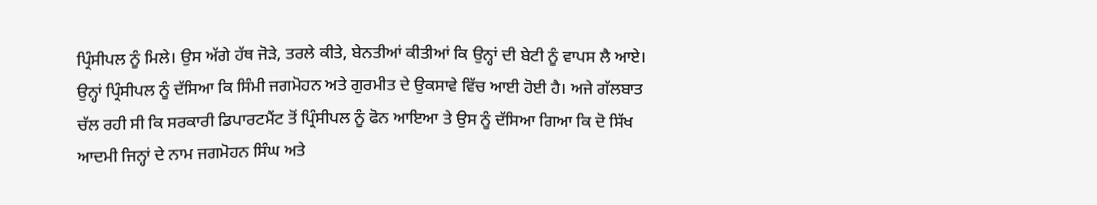ਪ੍ਰਿੰਸੀਪਲ ਨੂੰ ਮਿਲੇ। ਉਸ ਅੱਗੇ ਹੱਥ ਜੋੜੇ, ਤਰਲੇ ਕੀਤੇ, ਬੇਨਤੀਆਂ ਕੀਤੀਆਂ ਕਿ ਉਨ੍ਹਾਂ ਦੀ ਬੇਟੀ ਨੂੰ ਵਾਪਸ ਲੈ ਆਏ। ਉਨ੍ਹਾਂ ਪ੍ਰਿੰਸੀਪਲ ਨੂੰ ਦੱਸਿਆ ਕਿ ਸਿੰਮੀ ਜਗਮੋਹਨ ਅਤੇ ਗੁਰਮੀਤ ਦੇ ਉਕਸਾਵੇ ਵਿੱਚ ਆਈ ਹੋਈ ਹੈ। ਅਜੇ ਗੱਲਬਾਤ ਚੱਲ ਰਹੀ ਸੀ ਕਿ ਸਰਕਾਰੀ ਡਿਪਾਰਟਮੈਂਟ ਤੋਂ ਪ੍ਰਿੰਸੀਪਲ ਨੂੰ ਫੋਨ ਆਇਆ ਤੇ ਉਸ ਨੂੰ ਦੱਸਿਆ ਗਿਆ ਕਿ ਦੋ ਸਿੱਖ ਆਦਮੀ ਜਿਨ੍ਹਾਂ ਦੇ ਨਾਮ ਜਗਮੋਹਨ ਸਿੰਘ ਅਤੇ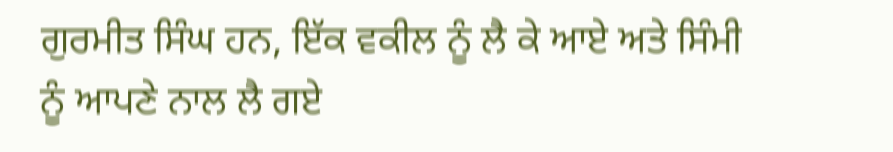ਗੁਰਮੀਤ ਸਿੰਘ ਹਨ, ਇੱਕ ਵਕੀਲ ਨੂੰ ਲੈ ਕੇ ਆਏ ਅਤੇ ਸਿੰਮੀ ਨੂੰ ਆਪਣੇ ਨਾਲ ਲੈ ਗਏ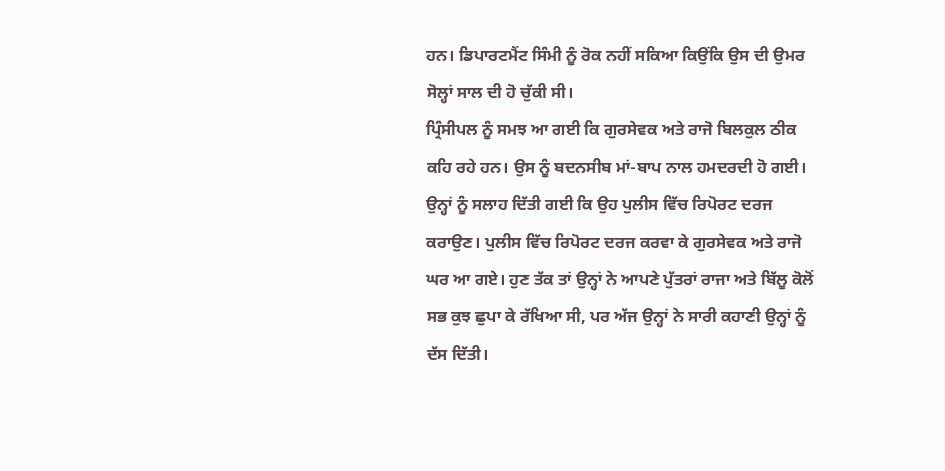ਹਨ। ਡਿਪਾਰਟਮੈਂਟ ਸਿੰਮੀ ਨੂੰ ਰੋਕ ਨਹੀਂ ਸਕਿਆ ਕਿਉਂਕਿ ਉਸ ਦੀ ਉਮਰ ਸੋਲ੍ਹਾਂ ਸਾਲ ਦੀ ਹੋ ਚੁੱਕੀ ਸੀ।
ਪ੍ਰਿੰਸੀਪਲ ਨੂੰ ਸਮਝ ਆ ਗਈ ਕਿ ਗੁਰਸੇਵਕ ਅਤੇ ਰਾਜੋ ਬਿਲਕੁਲ ਠੀਕ ਕਹਿ ਰਹੇ ਹਨ। ਉਸ ਨੂੰ ਬਦਨਸੀਬ ਮਾਂ-ਬਾਪ ਨਾਲ ਹਮਦਰਦੀ ਹੋ ਗਈ। ਉਨ੍ਹਾਂ ਨੂੰ ਸਲਾਹ ਦਿੱਤੀ ਗਈ ਕਿ ਉਹ ਪੁਲੀਸ ਵਿੱਚ ਰਿਪੋਰਟ ਦਰਜ ਕਰਾਉਣ। ਪੁਲੀਸ ਵਿੱਚ ਰਿਪੋਰਟ ਦਰਜ ਕਰਵਾ ਕੇ ਗੁਰਸੇਵਕ ਅਤੇ ਰਾਜੋ ਘਰ ਆ ਗਏ। ਹੁਣ ਤੱਕ ਤਾਂ ਉਨ੍ਹਾਂ ਨੇ ਆਪਣੇ ਪੁੱਤਰਾਂ ਰਾਜਾ ਅਤੇ ਬਿੱਲੂ ਕੋਲੋਂ ਸਭ ਕੁਝ ਛੁਪਾ ਕੇ ਰੱਖਿਆ ਸੀ, ਪਰ ਅੱਜ ਉਨ੍ਹਾਂ ਨੇ ਸਾਰੀ ਕਹਾਣੀ ਉਨ੍ਹਾਂ ਨੂੰ ਦੱਸ ਦਿੱਤੀ।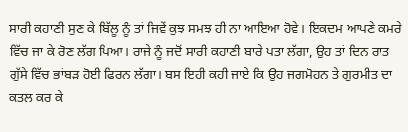ਸਾਰੀ ਕਹਾਣੀ ਸੁਣ ਕੇ ਬਿੱਲੂ ਨੂੰ ਤਾਂ ਜਿਵੇਂ ਕੁਝ ਸਮਝ ਹੀ ਨਾ ਆਇਆ ਹੋਵੇ। ਇਕਦਮ ਆਪਣੇ ਕਮਰੇ ਵਿੱਚ ਜਾ ਕੇ ਰੋਣ ਲੱਗ ਪਿਆ। ਰਾਜੇ ਨੂੰ ਜਦੋਂ ਸਾਰੀ ਕਹਾਣੀ ਬਾਰੇ ਪਤਾ ਲੱਗਾ, ਉਹ ਤਾਂ ਦਿਨ ਰਾਤ ਗੁੱਸੇ ਵਿੱਚ ਭਾਂਬੜ ਹੋਈ ਫਿਰਨ ਲੱਗਾ। ਬਸ ਇਹੀ ਕਹੀ ਜਾਏ ਕਿ ਉਹ ਜਗਮੋਹਨ ਤੇ ਗੁਰਮੀਤ ਦਾ ਕਤਲ ਕਰ ਕੇ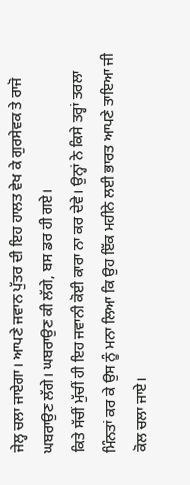ਜੇਲ੍ਹ ਚਲਾ ਜਾਏਗਾ। ਆਪਣੇ ਜਵਾਨ ਪੁੱਤਰ ਦੀ ਇਹ ਹਾਲਤ ਵੇਖ ਕੇ ਗੁਰਸੇਵਕ ਤੇ ਰਾਜੋ ਘਬਰਾਉਣ ਲੱਗੇ। ਘਬਰਾਉਣ ਕੀ ਲੱਗੇ, ਬਸ ਡਰ ਹੀ ਗਏ।
ਕਿਤੇ ਸੱਚੀਂ ਮੁੱਚੀਂ ਹੀ ਇਹ ਜਵਾਨੀ ਕੋਈ ਕਾਰਾ ਨਾ ਕਰ ਦੇਵੇ। ਉਨ੍ਹਾਂ ਨੇ ਕਿਸੇ ਤਰ੍ਹਾਂ ਤਰਲਾ ਮਿੰਨਤਾਂ ਕਰ ਕੇ ਉਸ ਨੂੰ ਮਨਾ ਲਿਆ ਕਿ ਉਹ ਇੱਕ ਮਹੀਨੇ ਲਈ ਭਾਰਤ ਆਪਣੇ ਤਾਇਆ ਜੀ ਕੋਲ ਚਲਾ ਜਾਏ।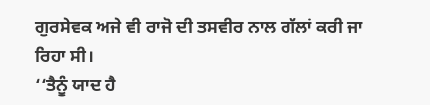ਗੁਰਸੇਵਕ ਅਜੇ ਵੀ ਰਾਜੋ ਦੀ ਤਸਵੀਰ ਨਾਲ ਗੱਲਾਂ ਕਰੀ ਜਾ ਰਿਹਾ ਸੀ।
‘‘ਤੈਨੂੰ ਯਾਦ ਹੈ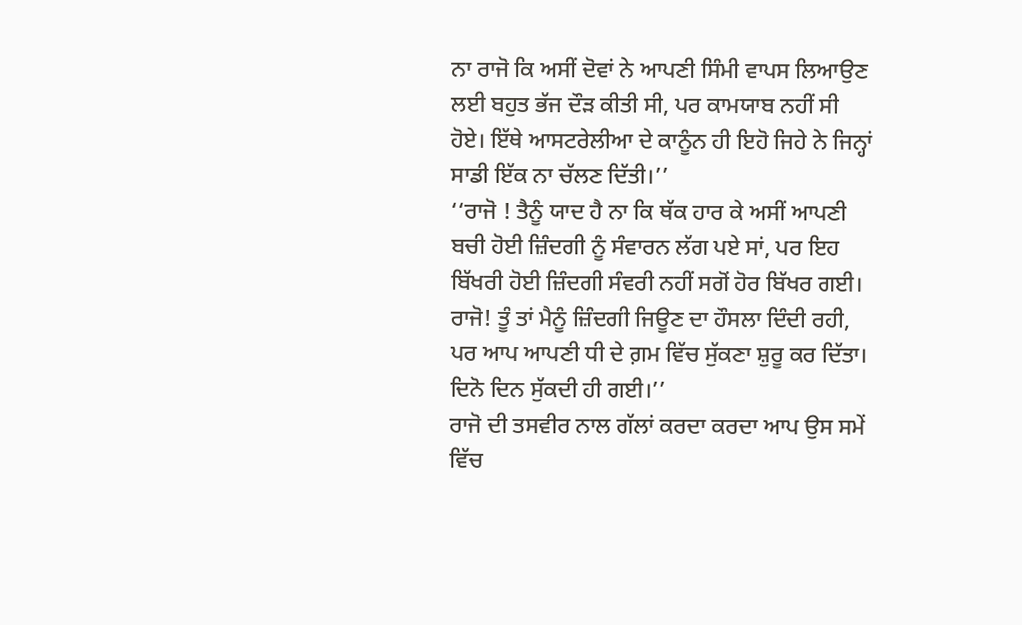ਨਾ ਰਾਜੋ ਕਿ ਅਸੀਂ ਦੋਵਾਂ ਨੇ ਆਪਣੀ ਸਿੰਮੀ ਵਾਪਸ ਲਿਆਉਣ ਲਈ ਬਹੁਤ ਭੱਜ ਦੌੜ ਕੀਤੀ ਸੀ, ਪਰ ਕਾਮਯਾਬ ਨਹੀਂ ਸੀ ਹੋਏ। ਇੱਥੇ ਆਸਟਰੇਲੀਆ ਦੇ ਕਾਨੂੰਨ ਹੀ ਇਹੋ ਜਿਹੇ ਨੇ ਜਿਨ੍ਹਾਂ ਸਾਡੀ ਇੱਕ ਨਾ ਚੱਲਣ ਦਿੱਤੀ।’’
‘‘ਰਾਜੋ ! ਤੈਨੂੰ ਯਾਦ ਹੈ ਨਾ ਕਿ ਥੱਕ ਹਾਰ ਕੇ ਅਸੀਂ ਆਪਣੀ ਬਚੀ ਹੋਈ ਜ਼ਿੰਦਗੀ ਨੂੰ ਸੰਵਾਰਨ ਲੱਗ ਪਏ ਸਾਂ, ਪਰ ਇਹ ਬਿੱਖਰੀ ਹੋਈ ਜ਼ਿੰਦਗੀ ਸੰਵਰੀ ਨਹੀਂ ਸਗੋਂ ਹੋਰ ਬਿੱਖਰ ਗਈ। ਰਾਜੋ! ਤੂੰ ਤਾਂ ਮੈਨੂੰ ਜ਼ਿੰਦਗੀ ਜਿਊਣ ਦਾ ਹੌਸਲਾ ਦਿੰਦੀ ਰਹੀ, ਪਰ ਆਪ ਆਪਣੀ ਧੀ ਦੇ ਗ਼ਮ ਵਿੱਚ ਸੁੱਕਣਾ ਸ਼ੁਰੂ ਕਰ ਦਿੱਤਾ। ਦਿਨੋ ਦਿਨ ਸੁੱਕਦੀ ਹੀ ਗਈ।’’
ਰਾਜੋ ਦੀ ਤਸਵੀਰ ਨਾਲ ਗੱਲਾਂ ਕਰਦਾ ਕਰਦਾ ਆਪ ਉਸ ਸਮੇਂ ਵਿੱਚ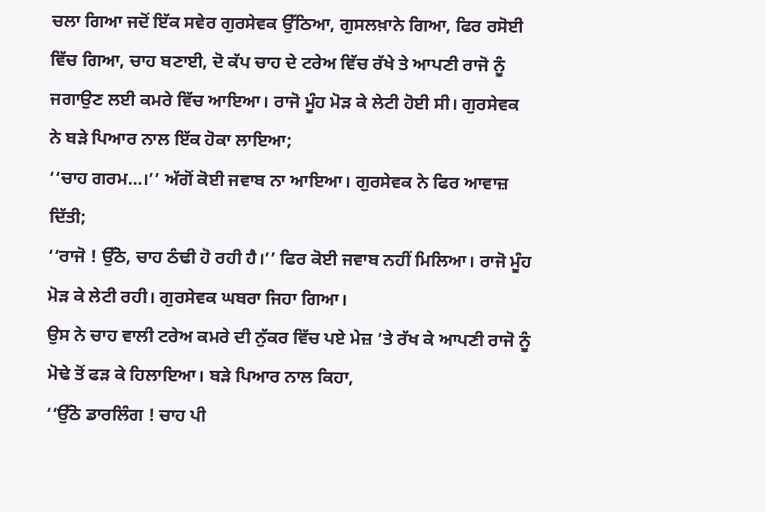ਚਲਾ ਗਿਆ ਜਦੋਂ ਇੱਕ ਸਵੇਰ ਗੁਰਸੇਵਕ ਉੱਠਿਆ, ਗੁਸਲਖ਼ਾਨੇ ਗਿਆ, ਫਿਰ ਰਸੋਈ ਵਿੱਚ ਗਿਆ, ਚਾਹ ਬਣਾਈ, ਦੋ ਕੱਪ ਚਾਹ ਦੇ ਟਰੇਅ ਵਿੱਚ ਰੱਖੇ ਤੇ ਆਪਣੀ ਰਾਜੋ ਨੂੰ ਜਗਾਉਣ ਲਈ ਕਮਰੇ ਵਿੱਚ ਆਇਆ। ਰਾਜੋ ਮੂੰਹ ਮੋੜ ਕੇ ਲੇਟੀ ਹੋਈ ਸੀ। ਗੁਰਸੇਵਕ ਨੇ ਬੜੇ ਪਿਆਰ ਨਾਲ ਇੱਕ ਹੋਕਾ ਲਾਇਆ;
‘‘ਚਾਹ ਗਰਮ…।’’ ਅੱਗੋਂ ਕੋਈ ਜਵਾਬ ਨਾ ਆਇਆ। ਗੁਰਸੇਵਕ ਨੇ ਫਿਰ ਆਵਾਜ਼ ਦਿੱਤੀ;
‘‘ਰਾਜੋ ! ਉੱਠੋ, ਚਾਹ ਠੰਢੀ ਹੋ ਰਹੀ ਹੈ।’’ ਫਿਰ ਕੋਈ ਜਵਾਬ ਨਹੀਂ ਮਿਲਿਆ। ਰਾਜੋ ਮੂੰਹ ਮੋੜ ਕੇ ਲੇਟੀ ਰਹੀ। ਗੁਰਸੇਵਕ ਘਬਰਾ ਜਿਹਾ ਗਿਆ।
ਉਸ ਨੇ ਚਾਹ ਵਾਲੀ ਟਰੇਅ ਕਮਰੇ ਦੀ ਨੁੱਕਰ ਵਿੱਚ ਪਏ ਮੇਜ਼ ’ਤੇ ਰੱਖ ਕੇ ਆਪਣੀ ਰਾਜੋ ਨੂੰ ਮੋਢੇ ਤੋਂ ਫੜ ਕੇ ਹਿਲਾਇਆ। ਬੜੇ ਪਿਆਰ ਨਾਲ ਕਿਹਾ,
‘‘ਉੱਠੋ ਡਾਰਲਿੰਗ ! ਚਾਹ ਪੀ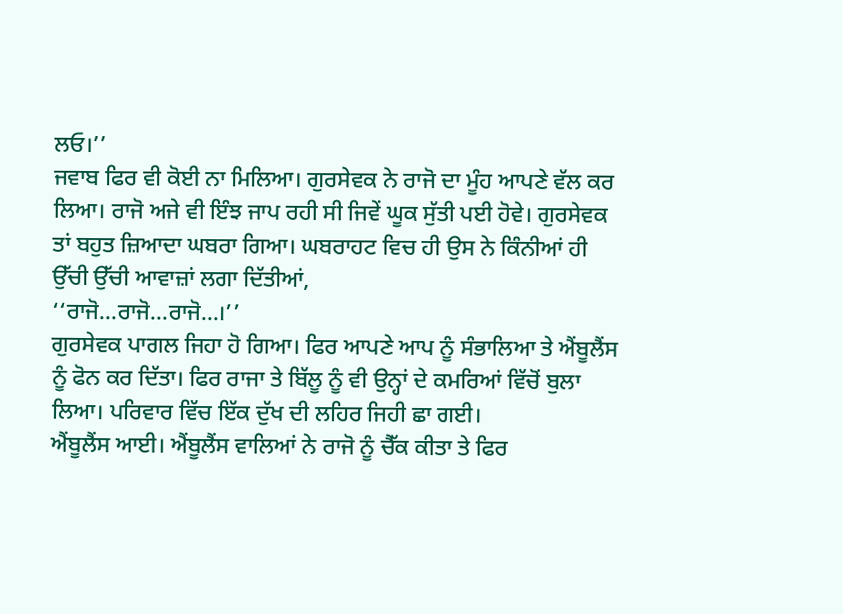ਲਓ।’’
ਜਵਾਬ ਫਿਰ ਵੀ ਕੋਈ ਨਾ ਮਿਲਿਆ। ਗੁਰਸੇਵਕ ਨੇ ਰਾਜੋ ਦਾ ਮੂੰਹ ਆਪਣੇ ਵੱਲ ਕਰ ਲਿਆ। ਰਾਜੋ ਅਜੇ ਵੀ ਇੰਝ ਜਾਪ ਰਹੀ ਸੀ ਜਿਵੇਂ ਘੂਕ ਸੁੱਤੀ ਪਈ ਹੋਵੇ। ਗੁਰਸੇਵਕ ਤਾਂ ਬਹੁਤ ਜ਼ਿਆਦਾ ਘਬਰਾ ਗਿਆ। ਘਬਰਾਹਟ ਵਿਚ ਹੀ ਉਸ ਨੇ ਕਿੰਨੀਆਂ ਹੀ ਉੱਚੀ ਉੱਚੀ ਆਵਾਜ਼ਾਂ ਲਗਾ ਦਿੱਤੀਆਂ,
‘‘ਰਾਜੋ…ਰਾਜੋ…ਰਾਜੋ…।’’
ਗੁਰਸੇਵਕ ਪਾਗਲ ਜਿਹਾ ਹੋ ਗਿਆ। ਫਿਰ ਆਪਣੇ ਆਪ ਨੂੰ ਸੰਭਾਲਿਆ ਤੇ ਐਂਬੂਲੈਂਸ ਨੂੰ ਫੋਨ ਕਰ ਦਿੱਤਾ। ਫਿਰ ਰਾਜਾ ਤੇ ਬਿੱਲੂ ਨੂੰ ਵੀ ਉਨ੍ਹਾਂ ਦੇ ਕਮਰਿਆਂ ਵਿੱਚੋਂ ਬੁਲਾ ਲਿਆ। ਪਰਿਵਾਰ ਵਿੱਚ ਇੱਕ ਦੁੱਖ ਦੀ ਲਹਿਰ ਜਿਹੀ ਛਾ ਗਈ।
ਐਂਬੂਲੈਂਸ ਆਈ। ਐਂਬੂਲੈਂਸ ਵਾਲਿਆਂ ਨੇ ਰਾਜੋ ਨੂੰ ਚੈੱਕ ਕੀਤਾ ਤੇ ਫਿਰ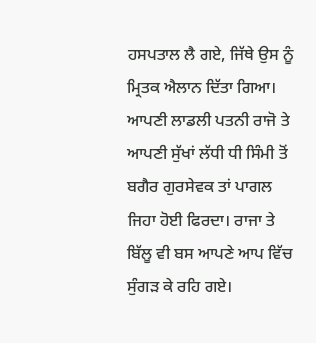ਹਸਪਤਾਲ ਲੈ ਗਏ, ਜਿੱਥੇ ਉਸ ਨੂੰ ਮ੍ਰਿਤਕ ਐਲਾਨ ਦਿੱਤਾ ਗਿਆ। ਆਪਣੀ ਲਾਡਲੀ ਪਤਨੀ ਰਾਜੋ ਤੇ ਆਪਣੀ ਸੁੱਖਾਂ ਲੱਧੀ ਧੀ ਸਿੰਮੀ ਤੋਂ ਬਗੈਰ ਗੁਰਸੇਵਕ ਤਾਂ ਪਾਗਲ ਜਿਹਾ ਹੋਈ ਫਿਰਦਾ। ਰਾਜਾ ਤੇ ਬਿੱਲੂ ਵੀ ਬਸ ਆਪਣੇ ਆਪ ਵਿੱਚ ਸੁੰਗੜ ਕੇ ਰਹਿ ਗਏ।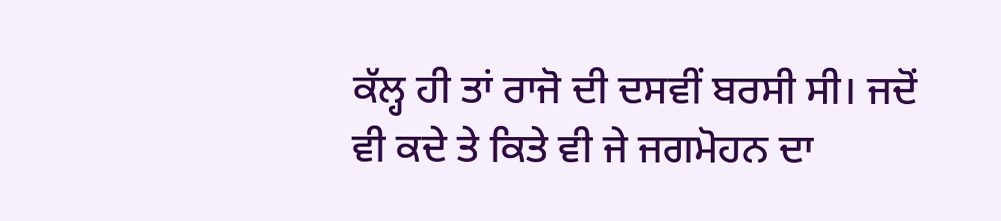ਕੱਲ੍ਹ ਹੀ ਤਾਂ ਰਾਜੋ ਦੀ ਦਸਵੀਂ ਬਰਸੀ ਸੀ। ਜਦੋਂ ਵੀ ਕਦੇ ਤੇ ਕਿਤੇ ਵੀ ਜੇ ਜਗਮੋਹਨ ਦਾ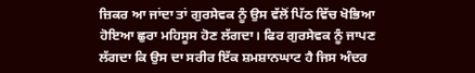ਜ਼ਿਕਰ ਆ ਜਾਂਦਾ ਤਾਂ ਗੁਰਸੇਵਕ ਨੂੰ ਉਸ ਵੱਲੋਂ ਪਿੱਠ ਵਿੱਚ ਖੋਭਿਆ ਹੋਇਆ ਛੁਰਾ ਮਹਿਸੂਸ ਹੋਣ ਲੱਗਦਾ। ਫਿਰ ਗੁਰਸੇਵਕ ਨੂੰ ਜਾਪਣ ਲੱਗਦਾ ਕਿ ਉਸ ਦਾ ਸਰੀਰ ਇੱਕ ਸ਼ਮਸ਼ਾਨਘਾਟ ਹੈ ਜਿਸ ਅੰਦਰ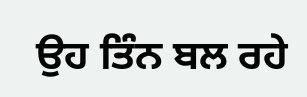ਉਹ ਤਿੰਨ ਬਲ ਰਹੇ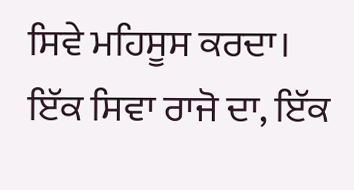ਸਿਵੇ ਮਹਿਸੂਸ ਕਰਦਾ। ਇੱਕ ਸਿਵਾ ਰਾਜੋ ਦਾ, ਇੱਕ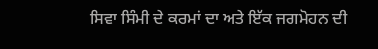ਸਿਵਾ ਸਿੰਮੀ ਦੇ ਕਰਮਾਂ ਦਾ ਅਤੇ ਇੱਕ ਜਗਮੋਹਨ ਦੀ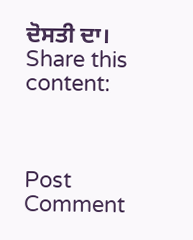ਦੋਸਤੀ ਦਾ।
Share this content:



Post Comment